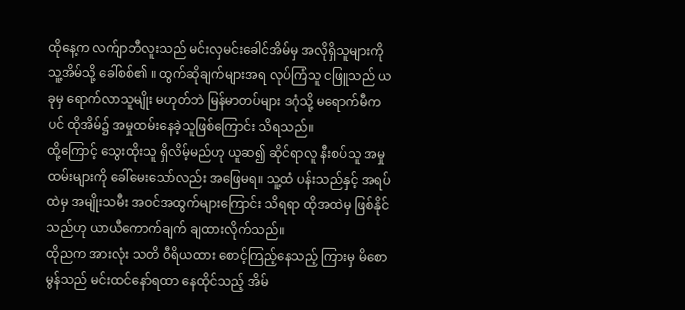ထိုနေ့က လက်ျာဘီလူးသည် မင်းလှမင်းခေါင်အိမ်မှ အလိုရှိသူများကို သူ့အိမ်သို့ ခေါ်စစ်၏ ။ ထွက်ဆိုချက်များအရ လုပ်ကြံသူ ငဖြူသည် ယခုမှ ရောက်လာသူမျိုး မဟုတ်ဘဲ မြန်မာတပ်များ ဒဂုံသို့ မရောက်မီကပင် ထိုအိမ်၌ အမှုထမ်းနေခဲ့သူဖြစ်ကြောင်း သိရသည်။
ထို့ကြောင့် သွေးထိုးသူ ရှိလိမ့်မည်ဟု ယူဆ၍ ဆိုင်ရာလူ နီးစပ်သူ အမှုထမ်းများကို ခေါ်မေးသော်လည်း အဖြေမရ။ သူ့ထံ ပန်းသည်နှင့် အရပ်ထဲမှ အမျိုးသမီး အဝင်အထွက်များကြောင်း သိရရာ ထိုအထဲမှ ဖြစ်နိုင်သည်ဟု ယာယီကောက်ချက် ချထားလိုက်သည်။
ထိုညက အားလုံး သတိ ဝီရိယထား စောင့်ကြည့်နေသည့် ကြားမှ မိစောမွန်သည် မင်းထင်နော်ရထာ နေထိုင်သည့် အိမ်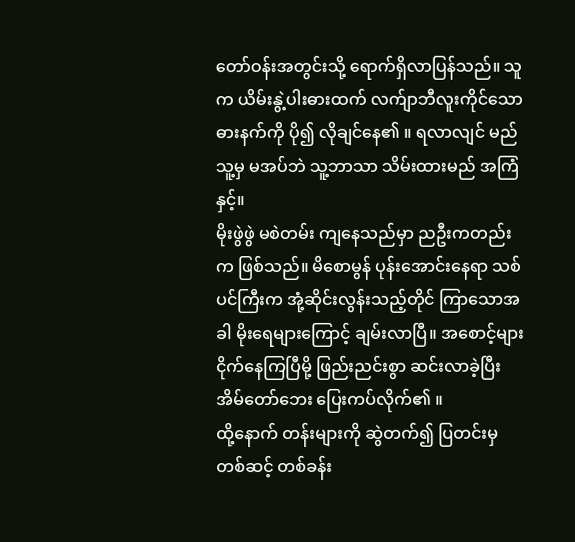တော်ဝန်းအတွင်းသို့ ရောက်ရှိလာပြန်သည်။ သူက ယိမ်းနွဲ့ပါးဓားထက် လက်ျာဘီလူးကိုင်သော ဓားနက်ကို ပို၍ လိုချင်နေ၏ ။ ရလာလျင် မည်သူ့မှ မအပ်ဘဲ သူ့ဘာသာ သိမ်းထားမည် အကြံနှင့်။
မိုးဖွဲဖွဲ မစဲတမ်း ကျနေသည်မှာ ညဦးကတည်းက ဖြစ်သည်။ မိစောမွန် ပုန်းအောင်းနေရာ သစ်ပင်ကြီးက အုံ့ဆိုင်းလွန်းသည့်တိုင် ကြာသောအခါ မိုးရေများကြောင့် ချမ်းလာပြီ။ အစောင့်များ ငိုက်နေကြပြီမို့ ဖြည်းညင်းစွာ ဆင်းလာခဲ့ပြီး အိမ်တော်ဘေး ပြေးကပ်လိုက်၏ ။
ထို့နောက် တန်းများကို ဆွဲတက်၍ ပြတင်းမှတစ်ဆင့် တစ်ခန်း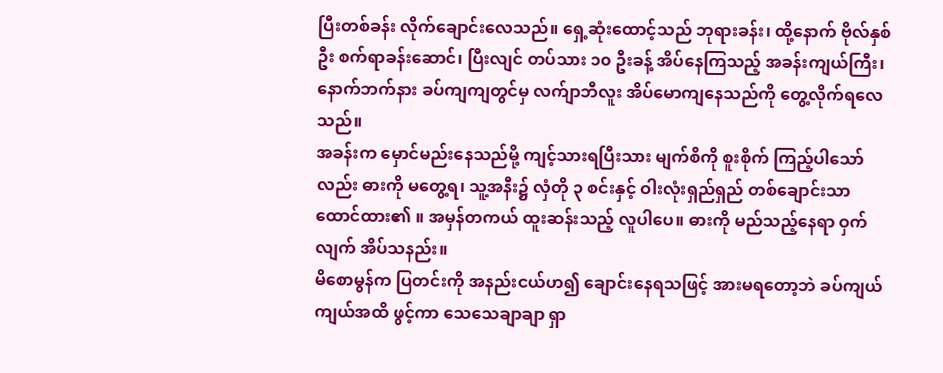ပြီးတစ်ခန်း လိုက်ချောင်းလေသည်။ ရှေ့ဆုံးထောင့်သည် ဘုရားခန်း၊ ထို့နောက် ဗိုလ်နှစ်ဦး စက်ရာခန်းဆောင်၊ ပြီးလျင် တပ်သား ၁၀ ဦးခန့် အိပ်နေကြသည့် အခန်းကျယ်ကြီး၊ နောက်ဘက်နား ခပ်ကျကျတွင်မှ လက်ျာဘီလူး အိပ်မောကျနေသည်ကို တွေ့လိုက်ရလေသည်။
အခန်းက မှောင်မည်းနေသည်မို့ ကျင့်သားရပြီးသား မျက်စိကို စူးစိုက် ကြည့်ပါသော်လည်း ဓားကို မတွေ့ရ၊ သူ့အနီး၌ လှံတို ၃ စင်းနှင့် ဝါးလုံးရှည်ရှည် တစ်ချောင်းသာ ထောင်ထား၏ ။ အမှန်တကယ် ထူးဆန်းသည့် လူပါပေ။ ဓားကို မည်သည့်နေရာ ဝှက်လျက် အိပ်သနည်း။
မိစောမွန်က ပြတင်းကို အနည်းငယ်ဟ၍ ချောင်းနေရသဖြင့် အားမရတော့ဘဲ ခပ်ကျယ်ကျယ်အထိ ဖွင့်ကာ သေသေချာချာ ရှာ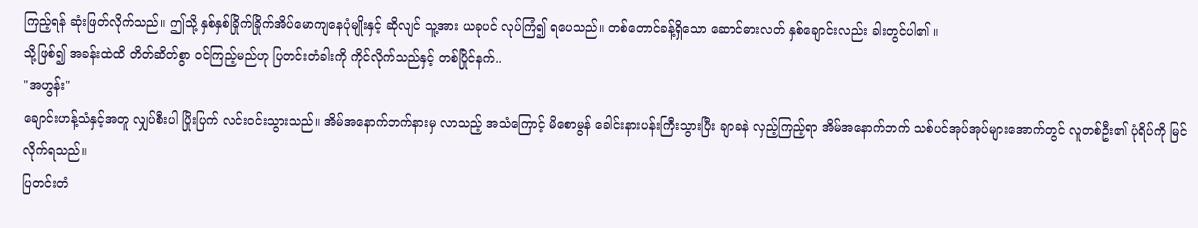ကြည့်ရန် ဆုံးဖြတ်လိုက်သည်။ ဤသို့ နှစ်နှစ်ခြိုက်ခြိုက်အိပ်မောကျနေပုံမျိုးနှင့် ဆိုလျင် သူ့အား ယခုပင် လုပ်ကြံ၍ ရပေသည်။ တစ်တောင်ခန့်ရှိသော ဆောင်ဓားလတ် နှစ်ချောင်းလည်း ခါးတွင်ပါ၏ ။
သို့ဖြစ်၍ အခန်းထဲထိ တိတ်ဆိတ်စွာ ဝင်ကြည့်မည်ဟု ပြတင်းတံခါးကို ကိုင်လိုက်သည်နှင့် တစ်ပြိုင်နက်..
"အဟွန်း"
ချောင်းဟန့်သံနှင့်အတူ လျှပ်စီးပါ ပြိုးပြက် လင်းဝင်းသွားသည်။ အိမ်အနောက်ဘက်နားမှ လာသည့် အသံကြောင့် မိစောမွန် ခေါင်းနားပန်းကြီးသွားပြီး ချာခနဲ လှည့်ကြည့်ရာ အိမ်အနောက်ဘက် သစ်ပင်အုပ်အုပ်များအောက်တွင် လူတစ်ဦး၏ ပုံရိပ်ကို မြင်လိုက်ရသည်။
ပြတင်းတံ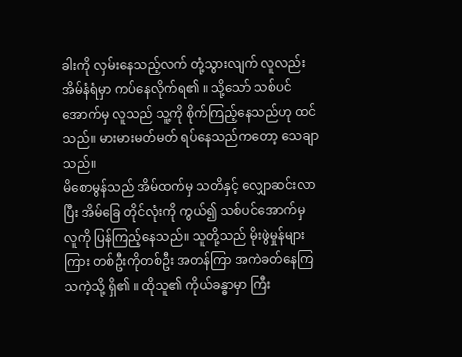ခါးကို လှမ်းနေသည့်လက် တုံ့သွားလျက် လူလည်း အိမ်နံရံမှာ ကပ်နေလိုက်ရ၏ ။ သို့သော် သစ်ပင်အောက်မှ လူသည် သူ့ကို စိုက်ကြည့်နေသည်ဟု ထင်သည်။ မားမားမတ်မတ် ရပ်နေသည်ကတော့ သေချာသည်။
မိစောမွန်သည် အိမ်ထက်မှ သတိနှင့် လျှောဆင်းလာပြီး အိမ်ခြေ တိုင်လုံးကို ကွယ်၍ သစ်ပင်အောက်မှ လူကို ပြန်ကြည့်နေသည်။ သူတို့သည် မိုးဖွဲမှုန်များကြား တစ်ဦးကိုတစ်ဦး အတန်ကြာ အကဲခတ်နေကြသကဲ့သို့ ရှိ၏ ။ ထိုသူ၏ ကိုယ်ခန္ဓာမှာ ကြီး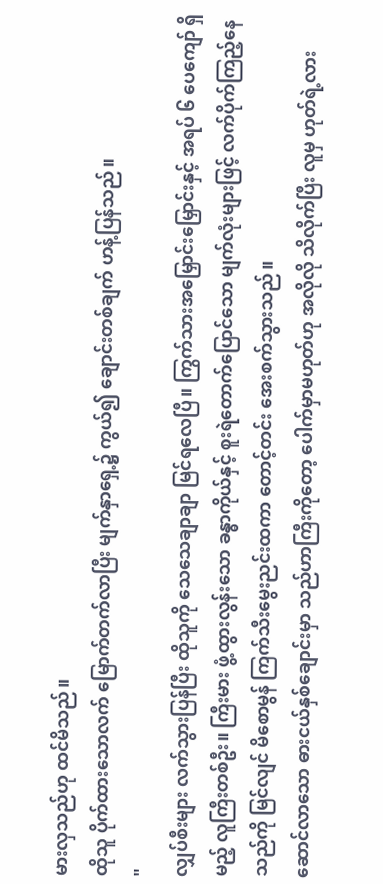မားလှသည်ဟု ထင်မိသည်။
ထိုသူ ပိုက်ထားသောလက် မြောက်တက်လာပြီး မျက်နှာရှေ့၌ ကွယ်၍ ချောင်းတစ်ချက် ဟန့်ပြန်သည်။
"
လျှပ်စီးများ လက်သွားပြန်ပြီး ထိုသူကို သေသေချာချာ မြင်ရလေပြီ။ ကြွက်သားအမြှောင်းမြှောင်းနှင့် အရပ် ၆ ပေကျော် ရှိမည့် လူကြီးတစ်ဦး။ ကြီးမား ဖွံ့ထွားလွန်းသော ခန္ဓာကိုယ်နှင့် စူးရဲတောက်ပြောင်သော မျက်လုံးများဖြင့် လက်ပိုက်ကြည့်နေသည်ကို မြင်လျင် မိစောမွန် ကြက်သီးမွေးညင်းထကာ တောင့်တင်း အေးစက်သွားသည်။
ဆောင်လာသော ဓားငယ်နှစ်ချောင်းမှာ သည်ဟာကြီးကိုတော့ ပေါက်မှာမဟုတ်ဟု အလိုလို သိလိုက်ပြီး လူမှ ဟုတ်ရဲ့လား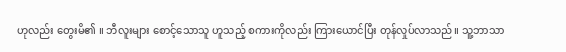ဟုလည်း တွေးမိ၏ ။ ဘီလူးများ စောင့်သောသူ ဟူသည့် စကားကိုလည်း ကြားယောင်ပြီး တုန်လှုပ်လာသည်။ သူ့ဘာသာ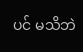ပင် မသိဘဲ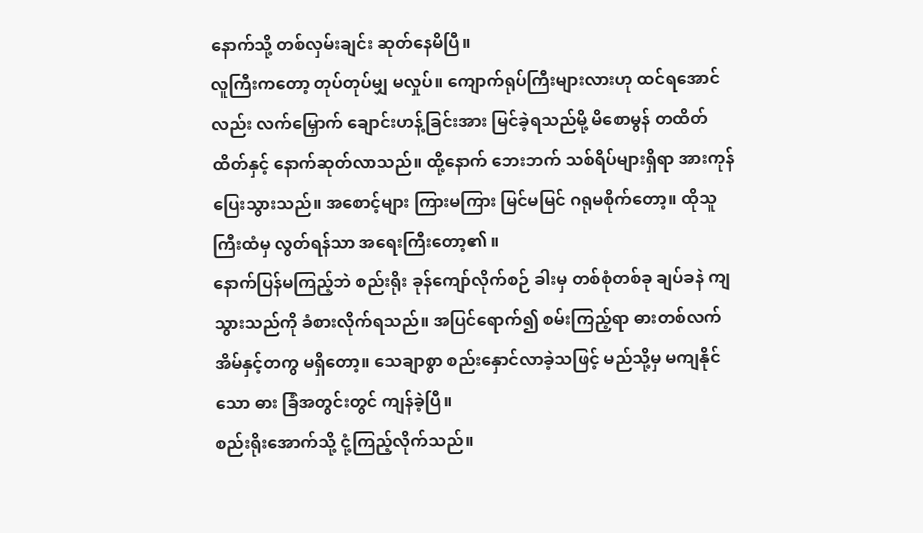နောက်သို့ တစ်လှမ်းချင်း ဆုတ်နေမိပြီ။
လူကြီးကတော့ တုပ်တုပ်မျှ မလှုပ်။ ကျောက်ရုပ်ကြီးများလားဟု ထင်ရအောင်လည်း လက်မြှောက် ချောင်းဟန့်ခြင်းအား မြင်ခဲ့ရသည်မို့ မိစောမွန် တထိတ်ထိတ်နှင့် နောက်ဆုတ်လာသည်။ ထို့နောက် ဘေးဘက် သစ်ရိပ်များရှိရာ အားကုန် ပြေးသွားသည်။ အစောင့်များ ကြားမကြား မြင်မမြင် ဂရုမစိုက်တော့။ ထိုသူကြီးထံမှ လွတ်ရန်သာ အရေးကြီးတော့၏ ။
နောက်ပြန်မကြည့်ဘဲ စည်းရိုး ခုန်ကျော်လိုက်စဉ် ခါးမှ တစ်စုံတစ်ခု ချပ်ခနဲ ကျသွားသည်ကို ခံစားလိုက်ရသည်။ အပြင်ရောက်၍ စမ်းကြည့်ရာ ဓားတစ်လက် အိမ်နှင့်တကွ မရှိတော့။ သေချာစွာ စည်းနှောင်လာခဲ့သဖြင့် မည်သို့မှ မကျနိုင်သော ဓား ခြံအတွင်းတွင် ကျန်ခဲ့ပြီ။
စည်းရိုးအောက်သို့ ငုံ့ကြည့်လိုက်သည်။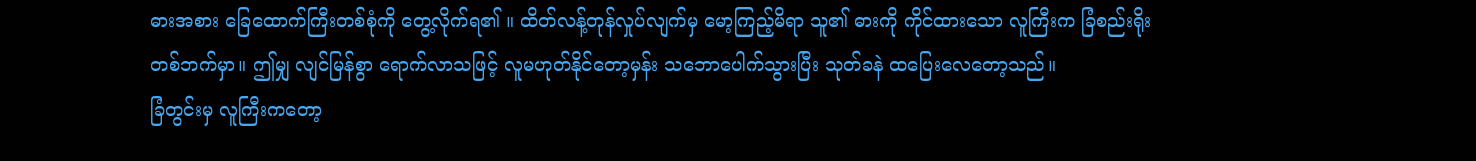ဓားအစား ခြေထောက်ကြီးတစ်စုံကို တွေ့လိုက်ရ၏ ။ ထိတ်လန့်တုန်လှုပ်လျက်မှ မော့ကြည့်မိရာ သူ၏ ဓားကို ကိုင်ထားသော လူကြီးက ခြံစည်းရိုး တစ်ဘက်မှာ။ ဤမျှ လျင်မြန်စွာ ရောက်လာသဖြင့် လူမဟုတ်နိုင်တော့မှန်း သဘောပေါက်သွားပြီး သုတ်ခနဲ ထပြေးလေတော့သည်။
ခြံတွင်းမှ လူကြီးကတော့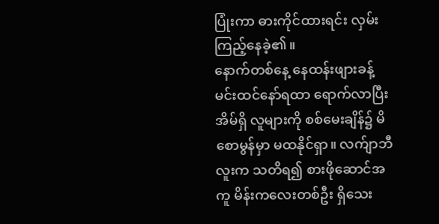ပြုံးကာ ဓားကိုင်ထားရင်း လှမ်းကြည့်နေခဲ့၏ ။
နောက်တစ်နေ့ နေထန်းဖျားခန့် မင်းထင်နော်ရထာ ရောက်လာပြီး အိမ်ရှိ လူများကို စစ်မေးချိန်၌ မိစောမွန်မှာ မထနိုင်ရှာ။ လက်ျာဘီလူးက သတိရ၍ စားဖိုဆောင်အကူ မိန်းကလေးတစ်ဦး ရှိသေး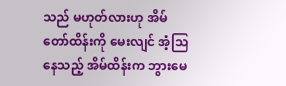သည် မဟုတ်လားဟု အိမ်တော်ထိန်းကို မေးလျင် အံ့သြနေသည့် အိမ်ထိန်းက ဘွားမေ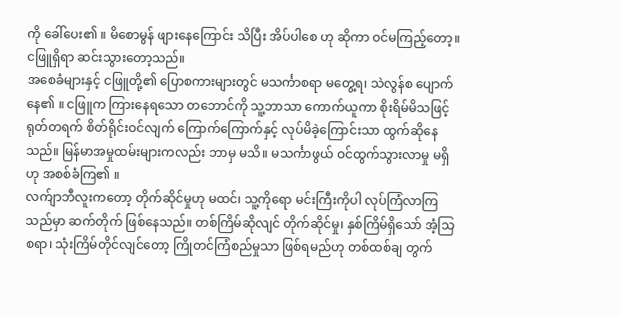ကို ခေါ်ပေး၏ ။ မိစောမွန် ဖျားနေကြောင်း သိပြီး အိပ်ပါစေ ဟု ဆိုကာ ဝင်မကြည့်တော့။ ငဖြူရှိရာ ဆင်းသွားတော့သည်။
အစေခံများနှင့် ငဖြူတို့၏ ပြောစကားများတွင် မသင်္ကာစရာ မတွေ့ရ၊ သဲလွန်စ ပျောက်နေ၏ ။ ငဖြူက ကြားနေရသော တဘောင်ကို သူ့ဘာသာ ကောက်ယူကာ စိုးရိမ်မိသဖြင့် ရုတ်တရက် စိတ်ရိုင်းဝင်လျက် ကြောက်ကြောက်နှင့် လုပ်မိခဲ့ကြောင်းသာ ထွက်ဆိုနေသည်။ မြန်မာအမှုထမ်းများကလည်း ဘာမှ မသိ။ မသင်္ကာဖွယ် ဝင်ထွက်သွားလာမှု မရှိဟု အစစ်ခံကြ၏ ။
လက်ျာဘီလူးကတော့ တိုက်ဆိုင်မှုဟု မထင်၊ သူ့ကိုရော မင်းကြီးကိုပါ လုပ်ကြံလာကြသည်မှာ ဆက်တိုက် ဖြစ်နေသည်။ တစ်ကြိမ်ဆိုလျင် တိုက်ဆိုင်မှု၊ နှစ်ကြိမ်ရှိသော် အံ့သြစရာ၊ သုံးကြိမ်တိုင်လျင်တော့ ကြိုတင်ကြံစည်မှုသာ ဖြစ်ရမည်ဟု တစ်ထစ်ချ တွက်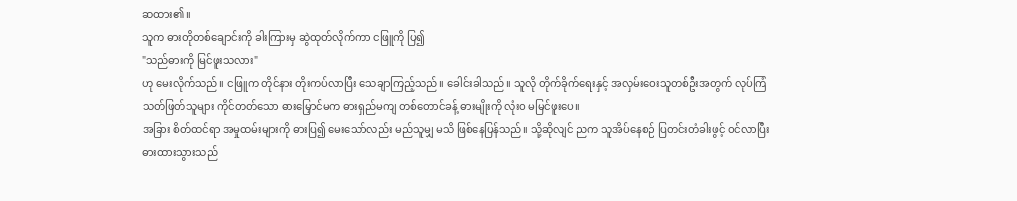ဆထား၏ ။
သူက ဓားတိုတစ်ချောင်းကို ခါးကြားမှ ဆွဲထုတ်လိုက်ကာ ငဖြူကို ပြ၍
"သည်ဓားကို မြင်ဖူးသလား"
ဟု မေးလိုက်သည်။ ငဖြူက တိုင်နား တိုးကပ်လာပြီး သေချာကြည့်သည်။ ခေါင်းခါသည်။ သူလို တိုက်ခိုက်ရေးနှင့် အလှမ်းဝေးသူတစ်ဦးအတွက် လုပ်ကြံသတ်ဖြတ်သူများ ကိုင်တတ်သော ဓားမြှောင်မက ဓားရှည်မကျ တစ်တောင်ခန့် ဓားမျိုးကို လုံးဝ မမြင်ဖူးပေ။
အခြား စိတ်ထင်ရာ အမှုထမ်းများကို ဓားပြ၍ မေးသော်လည်း မည်သူမျှ မသိ ဖြစ်နေပြန်သည်။ သို့ဆိုလျင် ညက သူအိပ်နေစဉ် ပြတင်းတံခါးဖွင့် ဝင်လာပြီး ဓားထားသွားသည်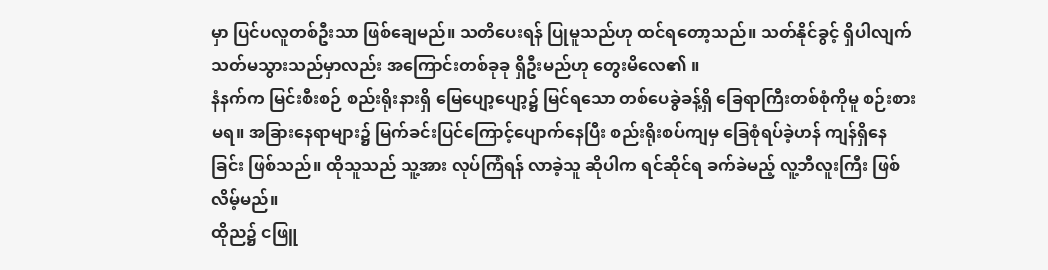မှာ ပြင်ပလူတစ်ဦးသာ ဖြစ်ချေမည်။ သတိပေးရန် ပြုမူသည်ဟု ထင်ရတော့သည်။ သတ်နိုင်ခွင့် ရှိပါလျက် သတ်မသွားသည်မှာလည်း အကြောင်းတစ်ခုခု ရှိဦးမည်ဟု တွေးမိလေ၏ ။
နံနက်က မြင်းစီးစဉ် စည်းရိုးနားရှိ မြေပျော့ပျော့၌ မြင်ရသော တစ်ပေခွဲခန့်ရှိ ခြေရာကြီးတစ်စုံကိုမူ စဉ်းစားမရ။ အခြားနေရာများ၌ မြက်ခင်းပြင်ကြောင့်ပျောက်နေပြီး စည်းရိုးစပ်ကျမှ ခြေစုံရပ်ခဲ့ဟန် ကျန်ရှိနေခြင်း ဖြစ်သည်။ ထိုသူသည် သူ့အား လုပ်ကြံရန် လာခဲ့သူ ဆိုပါက ရင်ဆိုင်ရ ခက်ခဲမည့် လူ့ဘီလူးကြီး ဖြစ်လိမ့်မည်။
ထိုည၌ ငဖြူ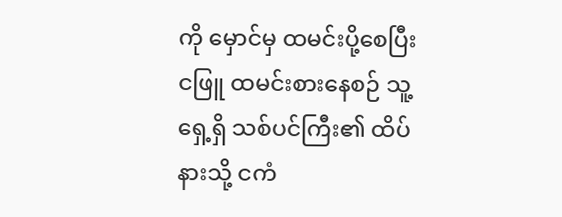ကို မှောင်မှ ထမင်းပို့စေပြီး ငဖြူ ထမင်းစားနေစဉ် သူ့ရှေ့ရှိ သစ်ပင်ကြီး၏ ထိပ်နားသို့ ငကံ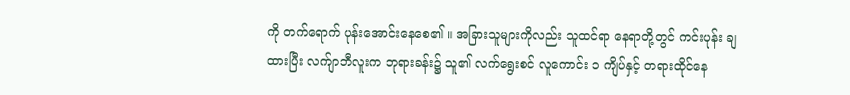ကို တက်ရောက် ပုန်းအောင်းနေစေ၏ ။ အခြားသူများကိုလည်း သူထင်ရာ နေရာတို့တွင် ကင်းပုန်း ချထားပြီး လက်ျာဘီလူးက ဘုရားခန်း၌ သူ၏ လက်ရွေးစင် လူကောင်း ၁ ကျိပ်နှင့် တရားထိုင်နေ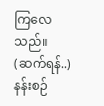ကြလေသည်။
(ဆက်ရန်..) နန်းစဉ်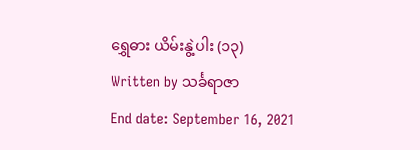ရွှေဓား ယိမ်းနွဲ့ပါး (၁၃)
Written by သင်္ခရာဇာ
End date: September 16, 2021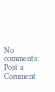No comments:
Post a Comment